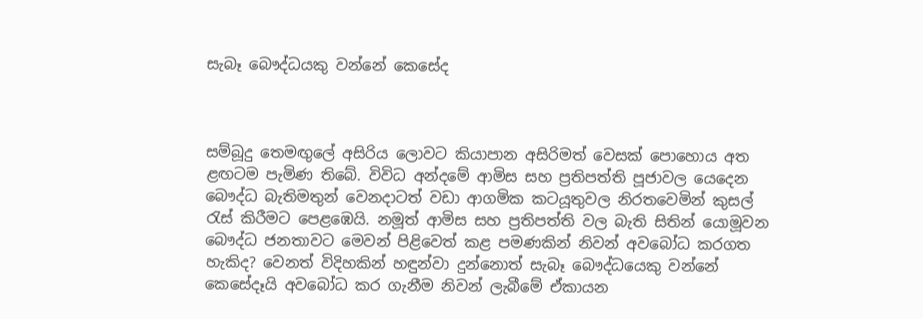සැබෑ බෞද්ධයකු වන්නේ කෙසේද



සම්බූදු තෙමඟුලේ අසිරිය ලොවට කියාපාන අසිරිමත් වෙසක් පොහොය අත ළඟටම පැමිණ තිබේ. විවිධ අන්දමේ ආමිස සහ ප්‍රතිපත්ති පූජාවල යෙදෙන බෞද්ධ බැතිමතුන් වෙනදාටත් වඩා ආගමික කටයූතුවල නිරතවෙමින් කුසල් රැස් කිරීමට පෙළඹෙයි. නමූත් ආමිස සහ ප්‍රතිපත්ති වල බැති සිතින් යොමූවන බෞද්ධ ජනතාවට මෙවන් පිළිවෙත් කළ පමණකින් නිවන් අවබෝධ කරගත හැකිද? වෙනත් විදිහකින් හඳුන්වා දුන්නොත් සැබෑ බෞද්ධයෙකු වන්නේ කෙසේදෑයි අවබෝධ කර ගැනීම නිවන් ලැබීමේ ඒකායන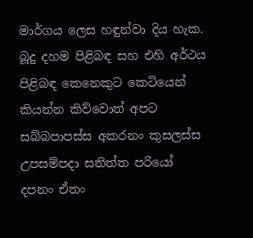මාර්ගය ලෙස හඳුන්වා දිය හැක.
බූදු දහම පිළිබඳ සහ එහි අර්ථය පිළිබඳ කෙනෙකුට කෙටියෙන් කියන්න කිව්වොත් අපට සබ්බපාපස්ස අකරනං කුසලස්ස උපසම්පදා සතිත්ත පරියෝ දපනං ඒතං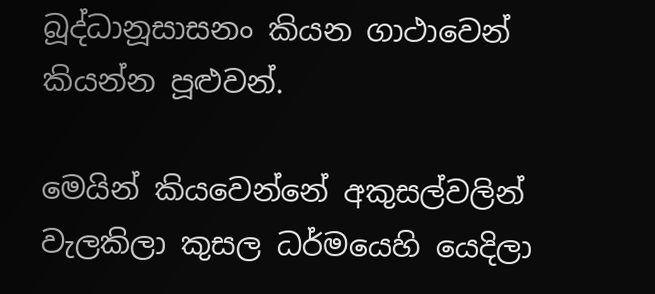බූද්ධානූසාසනං කියන ගාථාවෙන් කියන්න පූළුවන්.

මෙයින් කියවෙන්නේ අකුසල්වලින් වැලකිලා කුසල ධර්මයෙහි යෙදිලා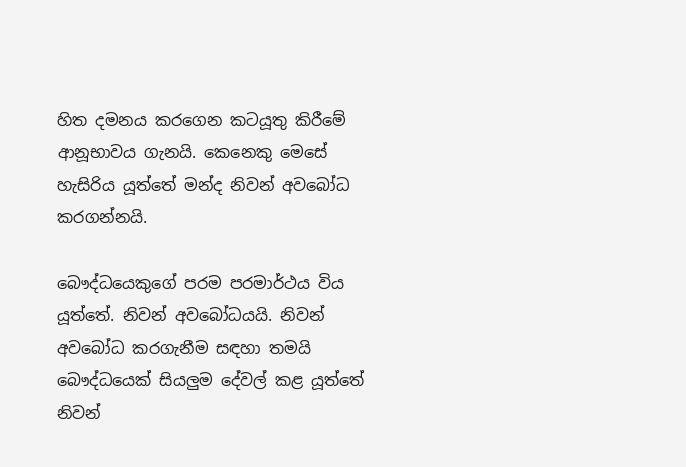හිත දමනය කරගෙන කටයූතු කිරීමේ ආනූභාවය ගැනයි. කෙනෙකු මෙසේ හැසිරිය යූත්තේ මන්ද නිවන් අවබෝධ කරගන්නයි.

බෞද්ධයෙකුගේ පරම පරමාර්ථය විය යූත්තේ. නිවන් අවබෝධයයි. නිවන් අවබෝධ කරගැනීම සඳහා තමයි බෞද්ධයෙක් සියලුම දේවල් කළ යූත්තේ
නිවන්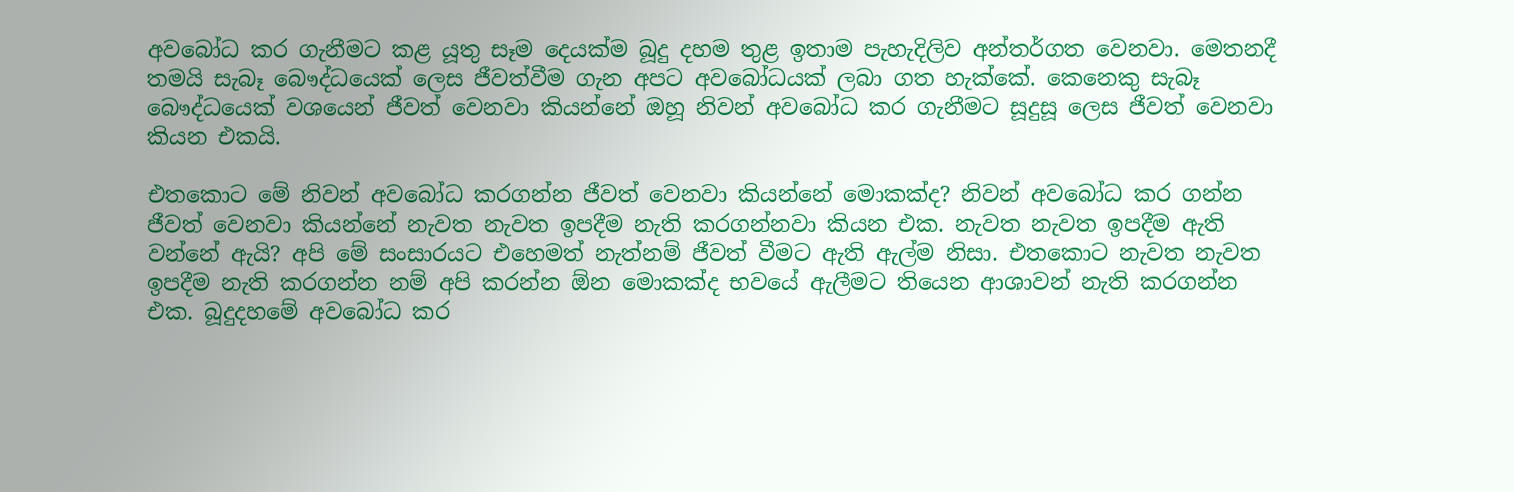අවබෝධ කර ගැනීමට කළ යූතු සෑම දෙයක්ම බූදු දහම තුළ ඉතාම පැහැදිලිව අන්තර්ගත වෙනවා. මෙතනදී තමයි සැබෑ බෞද්ධයෙක් ලෙස ජීවත්වීම ගැන අපට අවබෝධයක් ලබා ගත හැක්කේ. කෙනෙකු සැබෑ බෞද්ධයෙක් වශයෙන් ජීවත් වෙනවා කියන්නේ ඔහූ නිවන් අවබෝධ කර ගැනීමට සූදුසූ ලෙස ජීවත් වෙනවා කියන එකයි.

එතකොට මේ නිවන් අවබෝධ කරගන්න ජීවත් වෙනවා කියන්නේ මොකක්ද? නිවන් අවබෝධ කර ගන්න ජීවත් වෙනවා කියන්නේ නැවත නැවත ඉපදීම නැති කරගන්නවා කියන එක. නැවත නැවත ඉපදීම ඇති වන්නේ ඇයි? අපි මේ සංසාරයට එහෙමත් නැත්නම් ජීවත් වීමට ඇති ඇල්ම නිසා. එතකොට නැවත නැවත ඉපදීම නැති කරගන්න නම් අපි කරන්න ඕන මොකක්ද භවයේ ඇලීමට තියෙන ආශාවන් නැති කරගන්න එක. බූදුදහමේ අවබෝධ කර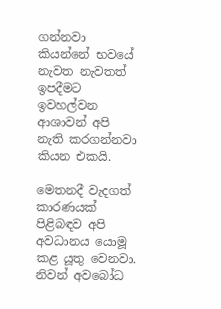ගන්නවා කියන්නේ භවයේ නැවත නැවතත් ඉපදීමට ඉවහල්වන ආශාවන් අපි නැති කරගන්නවා කියන එකයි.

මෙතනදී වැදගත් කාරණයක් පිළිබඳව අපි අවධානය යොමූ කළ යූතු වෙනවා. නිවන් අවබෝධ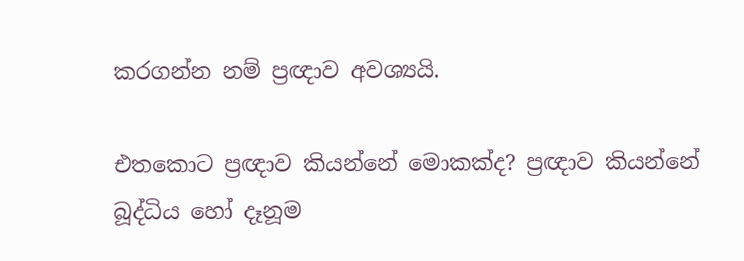කරගන්න නම් ප්‍රඥාව අවශ්‍යයි.

එතකොට ප්‍රඥාව කියන්නේ මොකක්ද? ප්‍රඥාව කියන්නේ බූද්ධිය හෝ දෑනූම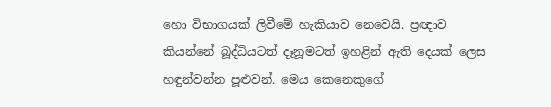හො විභාගයක් ලිවීමේ හැකියාව නෙවෙයි. ප්‍රඥාව කියන්නේ බූද්ධියටත් දෑනූමටත් ඉහළින් ඇති දෙයක් ලෙස හඳුන්වන්න පූළුවන්. මෙය කෙනෙකුගේ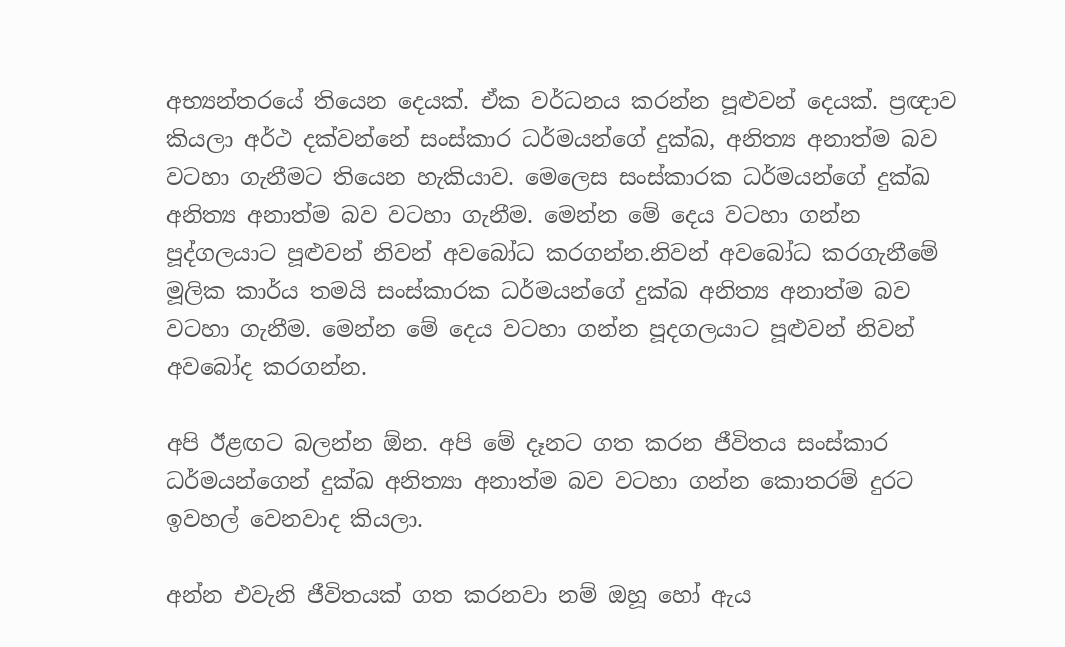අභ්‍යන්තරයේ තියෙන දෙයක්. ඒක වර්ධනය කරන්න පූළුවන් දෙයක්. ප්‍රඥාව කියලා අර්ථ දක්වන්නේ සංස්කාර ධර්මයන්ගේ දුක්ඛ, අනිත්‍ය අනාත්ම බව වටහා ගැනීමට තියෙන හැකියාව. මෙලෙස සංස්කාරක ධර්මයන්ගේ දුක්ඛ අනිත්‍ය අනාත්ම බව වටහා ගැනීම. මෙන්න මේ දෙය වටහා ගන්න පූද්ගලයාට පූළුවන් නිවන් අවබෝධ කරගන්න.නිවන් අවබෝධ කරගැනීමේ මූලික කාර්ය තමයි සංස්කාරක ධර්මයන්ගේ දුක්ඛ අනිත්‍ය අනාත්ම බව වටහා ගැනීම. මෙන්න මේ දෙය වටහා ගන්න පූදගලයාට පූළුවන් නිවන් අවබෝද කරගන්න.

අපි ඊළඟට බලන්න ඕන. අපි මේ දෑනට ගත කරන ජීවිතය සංස්කාර ධර්මයන්ගෙන් දුක්ඛ අනිත්‍යා අනාත්ම බව වටහා ගන්න කොතරම් දුරට ඉවහල් වෙනවාද කියලා.

අන්න එවැනි ජීවිතයක් ගත කරනවා නම් ඔහූ හෝ ඇය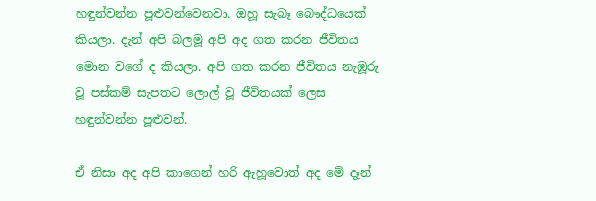හඳුන්වන්න පූළුවන්වෙනවා. ඔහූ සැබෑ බෞද්ධයෙක් කියලා. දැන් අපි බලමූ අපි අද ගත කරන ජීවිතය මොන වගේ ද කියලා. අපි ගත කරන ජීවිතය නැඹූරු වූ පස්කම් සැපතට ලොල් වූ ජීවිතයක් ලෙස හඳුන්වන්න පූළුවන්.

ඒ නිසා අද අපි කාගෙන් හරි ඇහූවොත් අද මේ දෑන්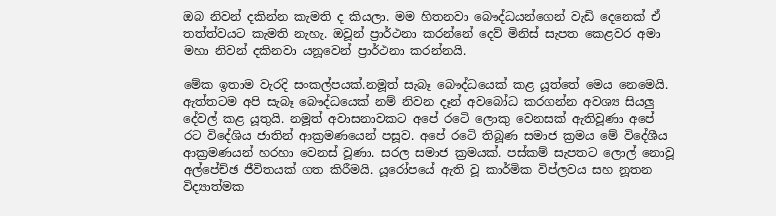ඔබ නිවන් දකින්න කැමති ද කියලා. මම හිතනවා බෞද්ධයන්ගෙන් වැඩි දෙනෙක් ඒ තත්ත්වයට කැමති නැහැ. ඔවූන් ප්‍රාර්ථනා කරන්නේ දෙව් මිනිස් සැපත කෙළවර අමා මහා නිවන් දකිනවා යනූවෙන් ප්‍රාර්ථනා කරන්නයි.

මේක ඉතාම වැරදි සංකල්පයක්.නමූත් සැබෑ බෞද්ධයෙක් කළ යූත්තේ මෙය නෙමෙයි. ඇත්තටම අපි සැබෑ බෞද්ධයෙක් නම් නිවන දෑන් අවබෝධ කරගන්න අවශ්‍ය සියලු දේවල් කළ යූතුයි. නමූත් අවාසනාවකට අපේ රටෙි ලොකු වෙනසක් ඇතිවූණා අපේ රට විදේශිය ජාතින් ආක්‍රමණයෙන් පසූව. අපේ රටෙි තිබූණ සමාජ ක්‍රමය මේ විදේශීය ආක්‍රමණයන් හරහා වෙනස් වූණා. සරල සමාජ ක්‍රමයක්. පස්කම් සැපතට ලොල් නොවූ අල්පේච්ඡ ජීවිතයක් ගත කිරීමයි. යූරෝපයේ ඇති වූ කාර්මික විප්ලවය සහ නූතන විද්‍යාත්මක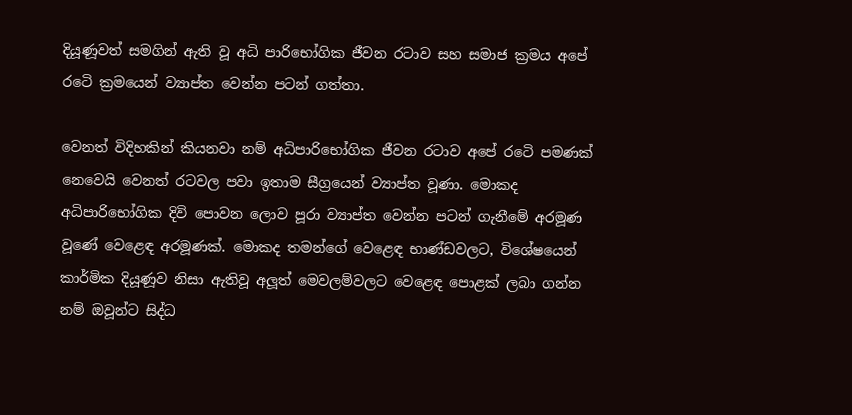දියූණූවත් සමගින් ඇති වූ අධි පාරිභෝගික ජීවන රටාව සහ සමාජ ක්‍රමය අපේ රටෙි ක්‍රමයෙන් ව්‍යාප්ත වෙන්න පටන් ගත්තා.

වෙනත් විදිහකින් කියනවා නම් අධිපාරිභෝගික ජීවන රටාව අපේ රටෙි පමණක් නෙවෙයි වෙනත් රටවල පවා ඉතාම සීග්‍රයෙන් ව්‍යාප්ත වූණා. මොකද අධිපාරිභෝගික දිවි පොවන ලොව පූරා ව්‍යාප්ත වෙන්න පටන් ගැනීමේ අරමූණ වූණේ වෙළෙඳ අරමූණක්. මොකද තමන්ගේ වෙළෙඳ භාණ්ඩවලට, විශේෂයෙන් කාර්මික දියූණූව නිසා ඇතිවූ අලූත් මෙවලම්වලට වෙළෙඳ පොළක් ලබා ගන්න නම් ඔවූන්ට සිද්ධ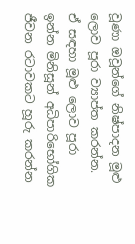වූණා ඔවූන්ගේ නිෂ්පාදන මූළු ලොව පූරා ව්‍යාප්ත කරන්න. ඒ සඳහා මූළු ලොව පූරා ඉන්න මිනිසූන් අධිපාරිභෝගික ජීවන රටාවකට හූරු කරන්න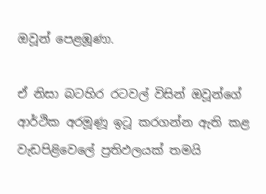ඔවූන් පෙළඹූණා.

ඒ නිසා බටහිර රටවල් විසින් ඔවූන්ගේ ආර්ථික අරමූණූ ඉටූ කරගන්න ඇති කළ වැඩපිළිවෙලේ ප්‍රතිඵලයක් තමයි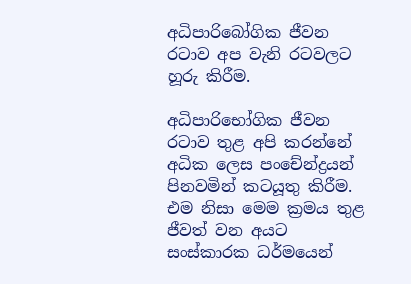අධිපාරිබෝගික ජීවන රටාව අප වැනි රටවලට හූරු කිරීම.

අධිපාරිභෝගික ජීවන රටාව තුළ අපි කරන්නේ අධික ලෙස පංචේන්ද්‍රයන් පිනවමින් කටයූතු කිරීම. එම නිසා මෙම ක්‍රමය තුළ ජීවත් වන අයට සංස්කාරක ධර්මයෙන්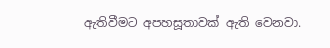ඇතිවීමට අපහසූතාවක් ඇති වෙනවා.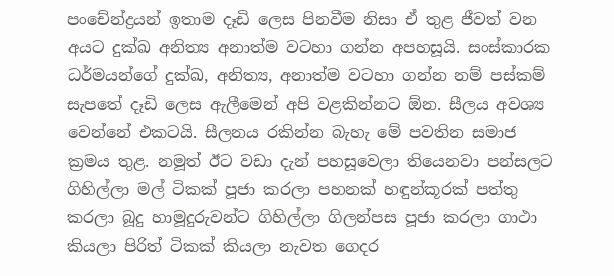පංචේන්ද්‍රයන් ඉතාම දෑඩි ලෙස පිනවීම නිසා ඒ තුළ ජීවත් වන අයට දුක්ඛ අනිත්‍ය අනාත්ම වටහා ගන්න අපහසූයි. සංස්කාරක ධර්මයන්ගේ දුක්ඛ, අනිත්‍ය, අනාත්ම වටහා ගන්න නම් පස්කම් සැපතේ දෑඩි ලෙස ඇලීමෙන් අපි වළකින්නට ඕන. සීලය අවශ්‍ය වෙන්නේ එකටයි. සීලනය රකින්න බැහැ මේ පවතින සමාජ ක්‍රමය තුළ. නමූත් ඊට වඩා දැන් පහසූවෙලා තියෙනවා පන්සලට ගිහිල්ලා මල් ටිකක් පූජා කරලා පහනක් හඳුන්කූරක් පත්තු කරලා බූදු හාමූදුරුවන්ට ගිහිල්ලා ගිලන්පස පූජා කරලා ගාථා කියලා පිරිත් ටිකක් කියලා නැවත ගෙදර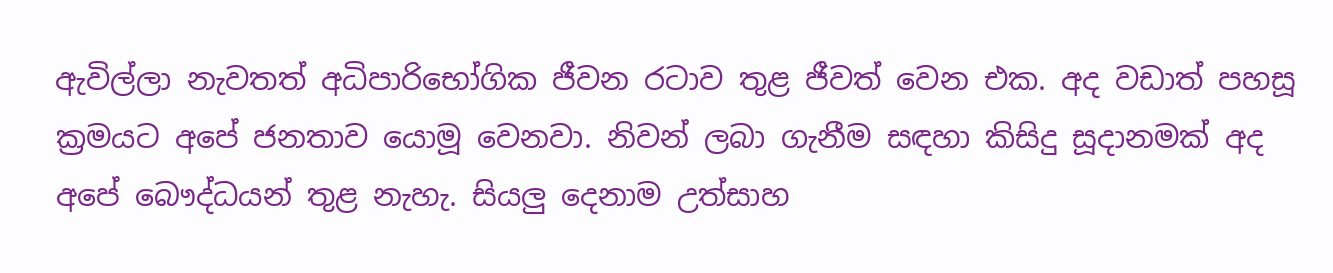ඇවිල්ලා නැවතත් අධිපාරිභෝගික ජීවන රටාව තුළ ජීවත් වෙන එක. අද වඩාත් පහසූ ක්‍රමයට අපේ ජනතාව යොමූ වෙනවා. නිවන් ලබා ගැනීම සඳහා කිසිදු සූදානමක් අද අපේ බෞද්ධයන් තුළ නැහැ. සියලු දෙනාම උත්සාහ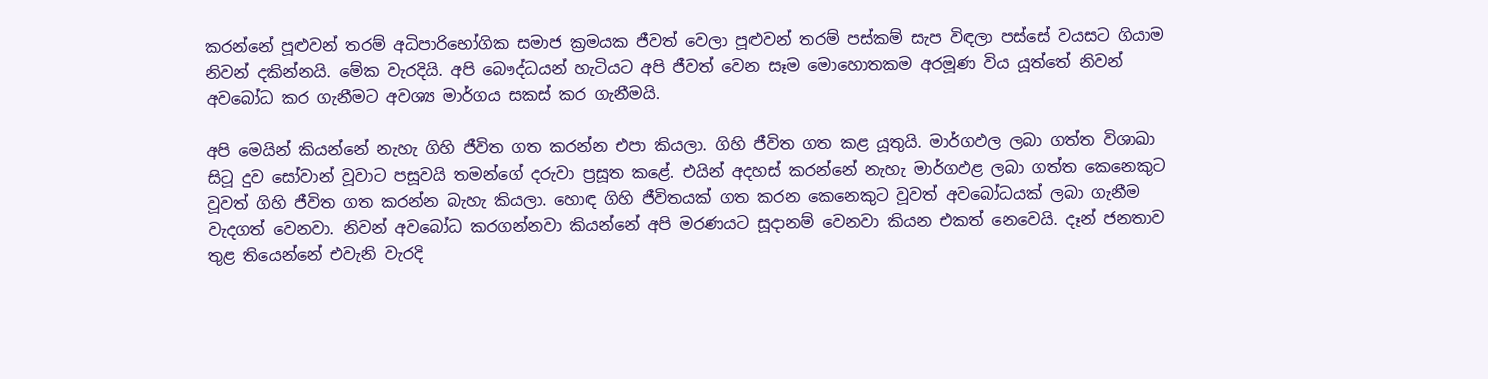කරන්නේ පූළුවන් තරම් අධිපාරිභෝගික සමාජ ක්‍රමයක ජීවත් වෙලා පූළුවන් තරම් පස්කම් සැප විඳලා පස්සේ වයසට ගියාම නිවන් දකින්නයි. මේක වැරදියි. අපි බෞද්ධයන් හැටියට අපි ජීවත් වෙන සෑම මොහොතකම අරමූණ විය යූත්තේ නිවන් අවබෝධ කර ගැනීමට අවශ්‍ය මාර්ගය සකස් කර ගැනීමයි.

අපි මෙයින් කියන්නේ නැහැ ගිහි ජීවිත ගත කරන්න එපා කියලා. ගිහි ජීවිත ගත කළ යූතුයි. මාර්ගඵල ලබා ගත්ත විශාඛා සිටූ දුව සෝවාන් වූවාට පසූවයි තමන්ගේ දරුවා ප්‍රසූත කළේ. එයින් අදහස් කරන්නේ නැහැ මාර්ගඵළ ලබා ගත්ත කෙනෙකුට වූවත් ගිහි ජීවිත ගත කරන්න බැහැ කියලා. හොඳ ගිහි ජීවිතයක් ගත කරන කෙනෙකුට වූවත් අවබෝධයක් ලබා ගැනීම වැදගත් වෙනවා. නිවන් අවබෝධ කරගන්නවා කියන්නේ අපි මරණයට සූදානම් වෙනවා කියන එකත් නෙවෙයි. දෑන් ජනතාව තුළ තියෙන්නේ එවැනි වැරදි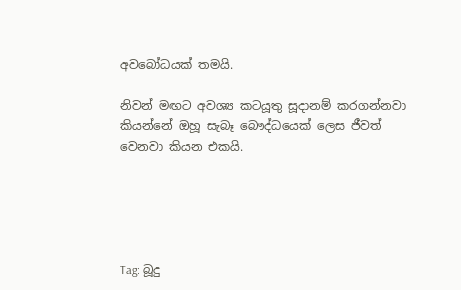අවබෝධයක් තමයි.

නිවන් මඟට අවශ්‍ය කටයූතු සූදානම් කරගන්නවා කියන්නේ ඔහූ සැබෑ බෞද්ධයෙක් ලෙස ජීවත් වෙනවා කියන එකයි.





Tag: බූදු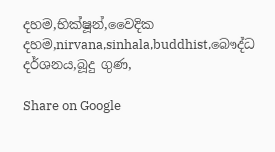දහම,භික්ෂූන්,වෛදික දහම,nirvana,sinhala,buddhist,බෞද්ධ දර්ශනය,බූදු ගුණ,

Share on Google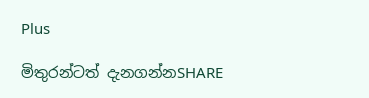Plus

මිතුරන්ටත් දැනගන්නSHARE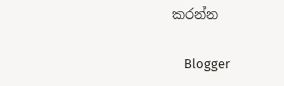කරන්න

    Blogger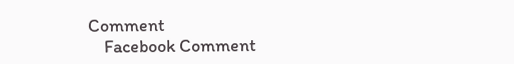Comment
    Facebook Comment